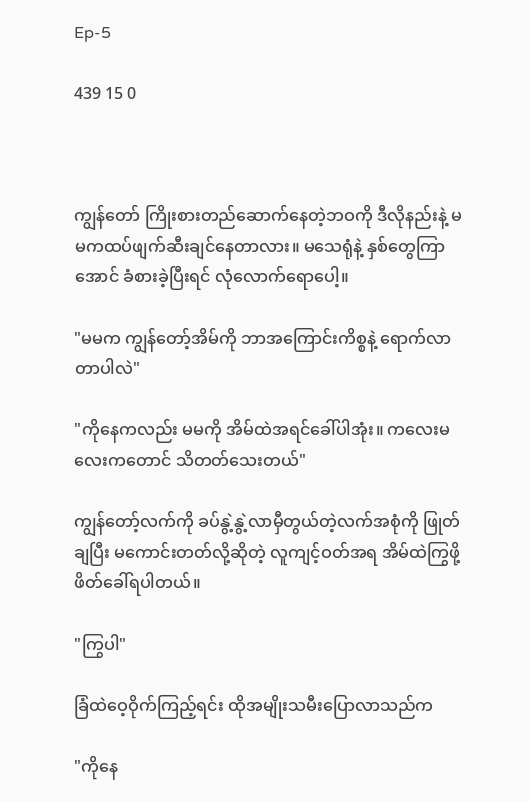Ep-5

439 15 0



ကျွန်တော် ကြိုးစားတည်ဆောက်နေတဲ့ဘဝကို ဒီလိုနည်းနဲ့ မမကထပ်ဖျက်ဆီးချင်နေတာလား။ မသေရုံနဲ့ နှစ်တွေကြာအောင် ခံစားခဲ့ပြီးရင် လုံလောက်ရောပေါ့။

"မမက ကျွန်တော့်အိမ်ကို ဘာအကြောင်းကိစ္စနဲ့ ရောက်လာတာပါလဲ"

"ကိုနေကလည်း မမကို အိမ်ထဲအရင်ခေါ်ပါအုံး။ ကလေးမလေးကတောင် သိတတ်သေးတယ်"

ကျွန်တော့်လက်ကို ခပ်နွဲ့နွဲ့လာမှီတွယ်တဲ့လက်အစုံကို ဖြုတ်ချပြီး မကောင်းတတ်လို့ဆိုတဲ့ လူကျင့်ဝတ်အရ အိမ်ထဲကြွဖို့ဖိတ်ခေါ်ရပါတယ်။

"ကြွပါ"

ခြံထဲဝေ့ဝိုက်ကြည့်ရင်း ထိုအမျိုးသမီးပြောလာသည်က

"ကိုနေ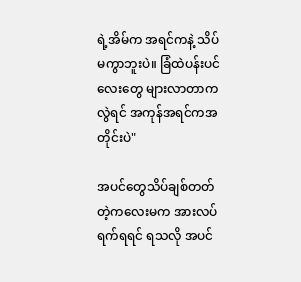ရဲ့အိမ်က အရင်ကနဲ့ သိပ်မကွာဘူးပဲ။ ခြံထဲပန်းပင်လေးတွေ များလာတာကလွဲရင် အကုန်အရင်ကအတိုင်းပဲ"

အပင်တွေသိပ်ချစ်တတ်တဲ့ကလေးမက အားလပ်ရက်ရရင် ရသလို အပင်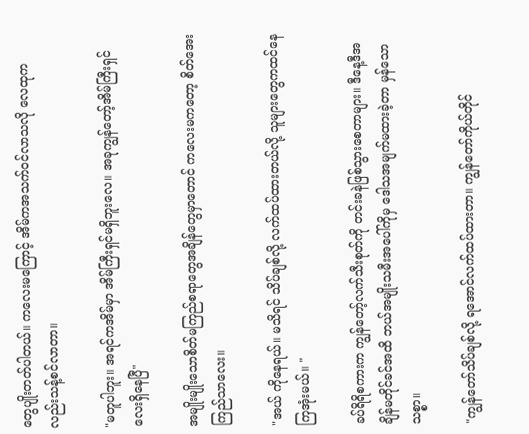တွေပျိုးတတ်ပါတယ်။ ကလေးမကြောင့် အိမ်ကအသက်ဝင်လာသလို လေထုကလည်းသန့်စင်လာတာ။

"မတူပါဘူး။ အရင်ကအိမ်မှာ အိမ်ကြီးရှင်မရှိဘူးလေ။ အခုကျွန်တော့်အိမ်ကြီးရှင်လေးရှိနေပြီ"

အမျိုးမျိုးသောစိတ်မကြည်စရာတွေအချိန်တွေမှာတောင် ကလေးမကတော့ စိတ်အေးကြည်သာလေး။

"အယ် ကိုနေရယ်။ မသိရင် သိပ်ချစ်လို့ လက်ထပ်ထားတယ်လို့ သူများတွေကထင်နေကြအုံးမယ်။ "

ခပ်ရိရိစကားက ကျွန်တော့်လက်သီးစုတ်ကို တင်းခနဲဖြစ်သွားစေတာများ။ ဒီနေ့ဒီအချိန်မတိုင်ခင်အထိ ဘယ်အမျိုးသမီးအပေါ်ကိုမှ ဒေါသအမျက်မထားခဲ့တာ မှန်သောသစ္စာ။

"ကျွန်တော်သိပ်ချစ်လို့ ရအောင်လက်ထပ်ထားတာ။ ကျွန်တော်ကိုယ်တိုင်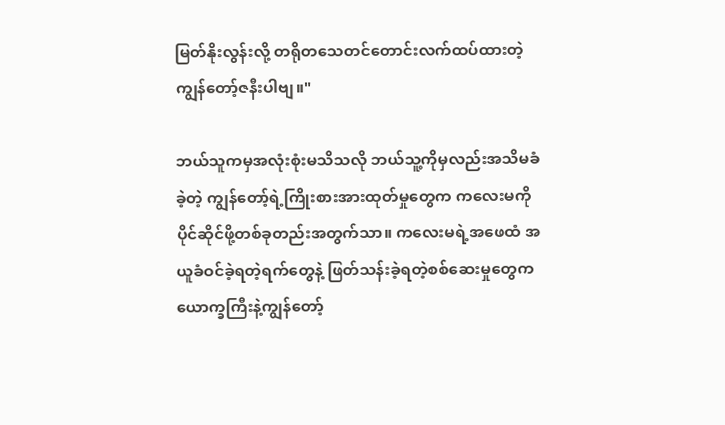မြတ်နိုးလွန်းလို့ တရိုတသေတင်တောင်းလက်ထပ်ထားတဲ့ ကျွန်တော့်ဇနီးပါဗျ။"

ဘယ်သူကမှအလုံးစုံးမသိသလို ဘယ်သူ့ကိုမှလည်းအသိမခံခဲ့တဲ့ ကျွန်တော့်ရဲ့ကြိုးစားအားထုတ်မှုတွေက ကလေးမကို ပိုင်ဆိုင်ဖို့တစ်ခုတည်းအတွက်သာ။ ကလေးမရဲ့အဖေထံ အယူခံဝင်ခဲ့ရတဲ့ရက်တွေနဲ့ ဖြတ်သန်းခဲ့ရတဲ့စစ်ဆေးမှုတွေက ယောက္ခကြီးနဲ့ကျွန်တော့်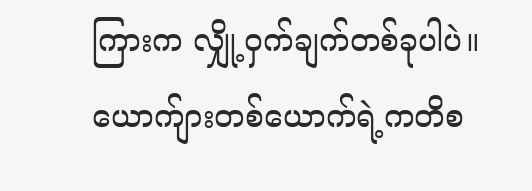ကြားက လျှို့ဝှက်ချက်တစ်ခုပါပဲ။ ယောက်ျားတစ်ယောက်ရဲ့ကတိစ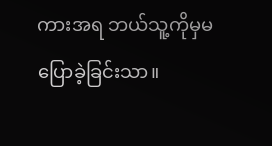ကားအရ ဘယ်သူ့ကိုမှမပြောခဲ့ခြင်းသာ။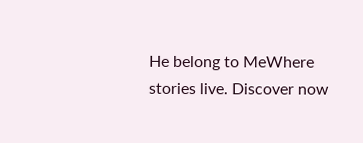He belong to MeWhere stories live. Discover now